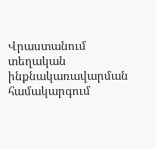Վրաստանում տեղական ինքնակառավարման համակարգում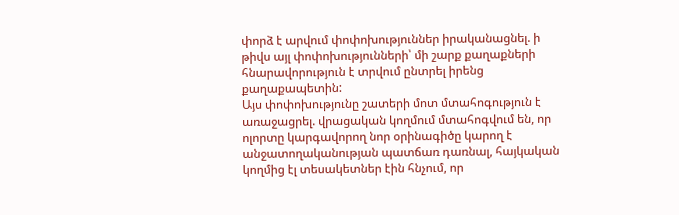փորձ է արվում փոփոխություններ իրականացնել. ի թիվս այլ փոփոխությունների՝ մի շարք քաղաքների հնարավորություն է տրվում ընտրել իրենց քաղաքապետին:
Այս փոփոխությունը շատերի մոտ մտահոգություն է առաջացրել. վրացական կողմում մտահոգվում են, որ ոլորտը կարգավորող նոր օրինագիծը կարող է անջատողականության պատճառ դառնալ, հայկական կողմից էլ տեսակետներ էին հնչում, որ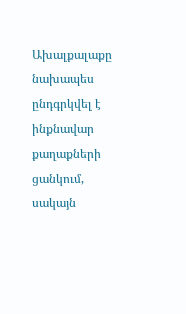Ախալքալաքը նախապես ընդգրկվել է ինքնավար քաղաքների ցանկում, սակայն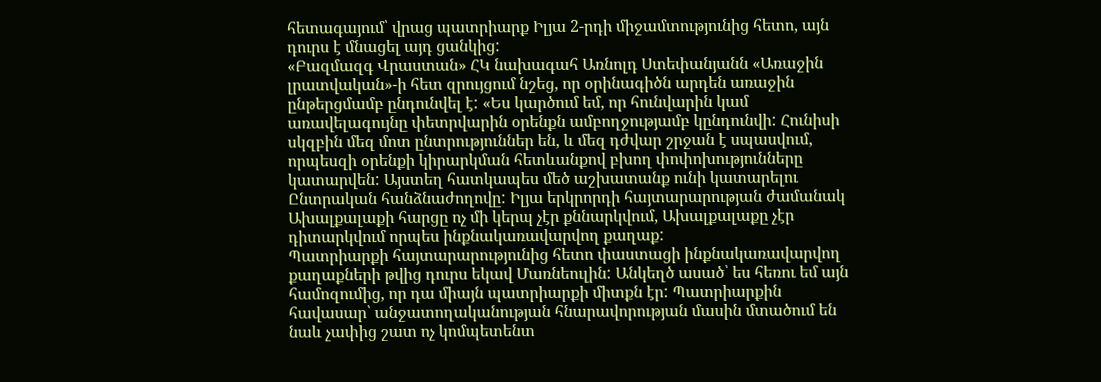հետագայում՝ վրաց պատրիարք Իլյա 2-րդի միջամտությունից հետո, այն դուրս է մնացել այդ ցանկից:
«Բազմազգ Վրաստան» ՀԿ նախագահ Առնոլդ Ստեփանյանն «Առաջին լրատվական»-ի հետ զրույցում նշեց, որ օրինագիծն արդեն առաջին ընթերցմամբ ընդունվել է: «Ես կարծում եմ, որ հունվարին կամ առավելագույնը փետրվարին օրենքն ամբողջությամբ կընդունվի: Հունիսի սկզբին մեզ մոտ ընտրություններ են, և մեզ դժվար շրջան է սպասվում, որպեսզի օրենքի կիրարկման հետևանքով բխող փոփոխությունները կատարվեն: Այստեղ հատկապես մեծ աշխատանք ունի կատարելու Ընտրական հանձնաժողովը: Իլյա երկրորդի հայտարարության ժամանակ Ախալքալաքի հարցը ոչ մի կերպ չէր քննարկվում, Ախալքալաքը չէր դիտարկվում որպես ինքնակառավարվող քաղաք:
Պատրիարքի հայտարարությունից հետո փաստացի ինքնակառավարվող քաղաքների թվից դուրս եկավ Մառնեուլին: Անկեղծ ասած՝ ես հեռու եմ այն համոզումից, որ դա միայն պատրիարքի միտքն էր: Պատրիարքին հավասար՝ անջատողականության հնարավորության մասին մտածում են նաև չափից շատ ոչ կոմպետենտ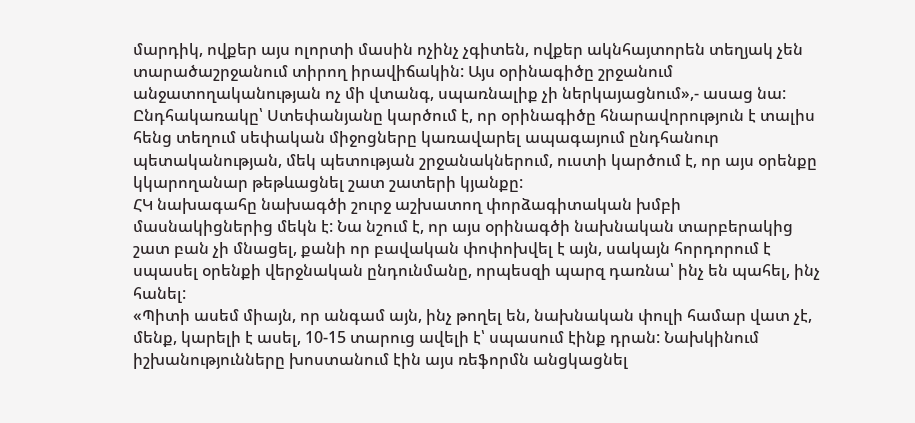մարդիկ, ովքեր այս ոլորտի մասին ոչինչ չգիտեն, ովքեր ակնհայտորեն տեղյակ չեն տարածաշրջանում տիրող իրավիճակին: Այս օրինագիծը շրջանում անջատողականության ոչ մի վտանգ, սպառնալիք չի ներկայացնում»,- ասաց նա:
Ընդհակառակը՝ Ստեփանյանը կարծում է, որ օրինագիծը հնարավորություն է տալիս հենց տեղում սեփական միջոցները կառավարել ապագայում ընդհանուր պետականության, մեկ պետության շրջանակներում, ուստի կարծում է, որ այս օրենքը կկարողանար թեթևացնել շատ շատերի կյանքը:
ՀԿ նախագահը նախագծի շուրջ աշխատող փորձագիտական խմբի մասնակիցներից մեկն է: Նա նշում է, որ այս օրինագծի նախնական տարբերակից շատ բան չի մնացել, քանի որ բավական փոփոխվել է այն, սակայն հորդորում է սպասել օրենքի վերջնական ընդունմանը, որպեսզի պարզ դառնա՝ ինչ են պահել, ինչ հանել:
«Պիտի ասեմ միայն, որ անգամ այն, ինչ թողել են, նախնական փուլի համար վատ չէ, մենք, կարելի է ասել, 10-15 տարուց ավելի է՝ սպասում էինք դրան: Նախկինում իշխանությունները խոստանում էին այս ռեֆորմն անցկացնել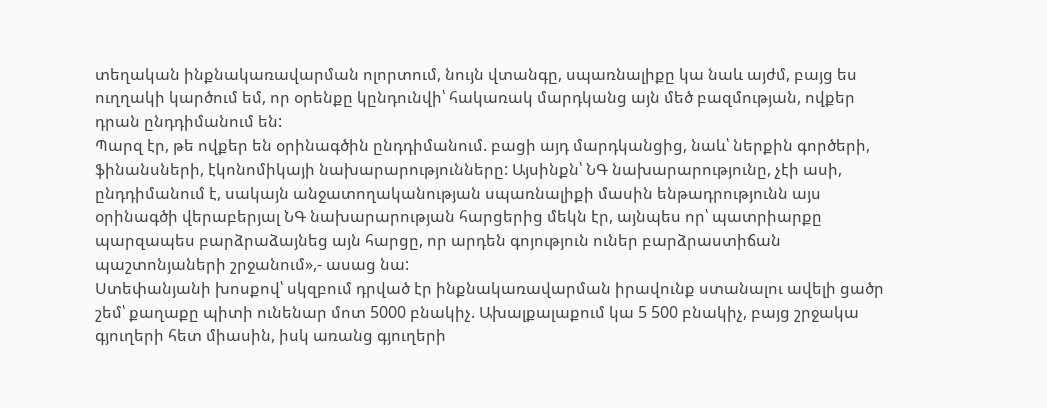տեղական ինքնակառավարման ոլորտում, նույն վտանգը, սպառնալիքը կա նաև այժմ, բայց ես ուղղակի կարծում եմ, որ օրենքը կընդունվի՝ հակառակ մարդկանց այն մեծ բազմության, ովքեր դրան ընդդիմանում են:
Պարզ էր, թե ովքեր են օրինագծին ընդդիմանում. բացի այդ մարդկանցից, նաև՝ ներքին գործերի, ֆինանսների, էկոնոմիկայի նախարարությունները: Այսինքն՝ ՆԳ նախարարությունը, չէի ասի, ընդդիմանում է, սակայն անջատողականության սպառնալիքի մասին ենթադրությունն այս օրինագծի վերաբերյալ ՆԳ նախարարության հարցերից մեկն էր, այնպես որ՝ պատրիարքը պարզապես բարձրաձայնեց այն հարցը, որ արդեն գոյություն ուներ բարձրաստիճան պաշտոնյաների շրջանում»,- ասաց նա:
Ստեփանյանի խոսքով՝ սկզբում դրված էր ինքնակառավարման իրավունք ստանալու ավելի ցածր շեմ՝ քաղաքը պիտի ունենար մոտ 5000 բնակիչ. Ախալքալաքում կա 5 500 բնակիչ, բայց շրջակա գյուղերի հետ միասին, իսկ առանց գյուղերի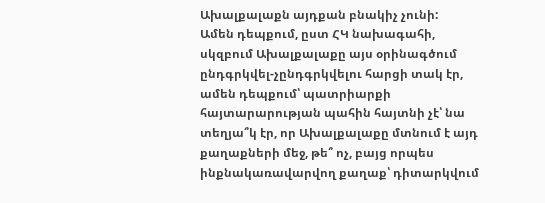Ախալքալաքն այդքան բնակիչ չունի:
Ամեն դեպքում, ըստ ՀԿ նախագահի, սկզբում Ախալքալաքը այս օրինագծում ընդգրկվել-չընդգրկվելու հարցի տակ էր, ամեն դեպքում՝ պատրիարքի հայտարարության պահին հայտնի չէ՝ նա տեղյա՞կ էր, որ Ախալքալաքը մտնում է այդ քաղաքների մեջ, թե՞ ոչ, բայց որպես ինքնակառավարվող քաղաք՝ դիտարկվում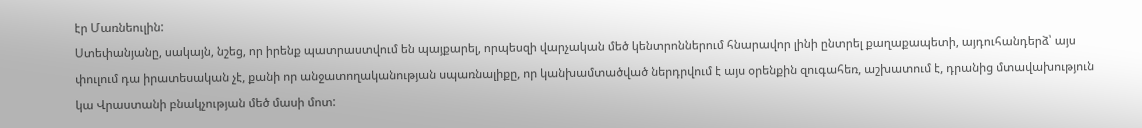էր Մառնեուլին:
Ստեփանյանը, սակայն, նշեց, որ իրենք պատրաստվում են պայքարել, որպեսզի վարչական մեծ կենտրոններում հնարավոր լինի ընտրել քաղաքապետի, այդուհանդերձ՝ այս փուլում դա իրատեսական չէ, քանի որ անջատողականության սպառնալիքը, որ կանխամտածված ներդրվում է այս օրենքին զուգահեռ, աշխատում է, դրանից մտավախություն կա Վրաստանի բնակչության մեծ մասի մոտ: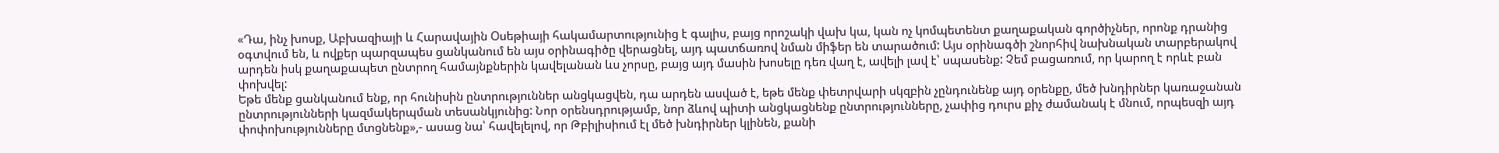«Դա, ինչ խոսք, Աբխազիայի և Հարավային Օսեթիայի հակամարտությունից է գալիս, բայց որոշակի վախ կա, կան ոչ կոմպետենտ քաղաքական գործիչներ, որոնք դրանից օգտվում են, և ովքեր պարզապես ցանկանում են այս օրինագիծը վերացնել, այդ պատճառով նման միֆեր են տարածում: Այս օրինագծի շնորհիվ նախնական տարբերակով արդեն իսկ քաղաքապետ ընտրող համայնքներին կավելանան ևս չորսը, բայց այդ մասին խոսելը դեռ վաղ է, ավելի լավ է՝ սպասենք: Չեմ բացառում, որ կարող է որևէ բան փոխվել:
Եթե մենք ցանկանում ենք, որ հունիսին ընտրություններ անցկացվեն, դա արդեն ասված է, եթե մենք փետրվարի սկզբին չընդունենք այդ օրենքը, մեծ խնդիրներ կառաջանան ընտրությունների կազմակերպման տեսանկյունից: Նոր օրենսդրությամբ, նոր ձևով պիտի անցկացնենք ընտրությունները, չափից դուրս քիչ ժամանակ է մնում, որպեսզի այդ փոփոխությունները մտցնենք»,- ասաց նա՝ հավելելով, որ Թբիլիսիում էլ մեծ խնդիրներ կլինեն, քանի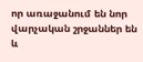որ առաջանում են նոր վարչական շրջաններ են և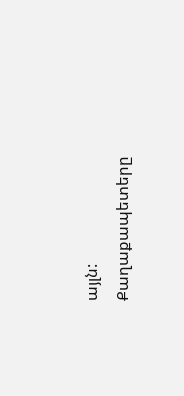այլն: Քաղաքապետերը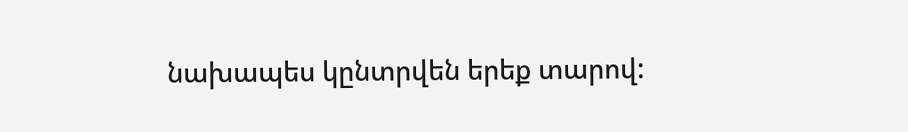նախապես կընտրվեն երեք տարով: